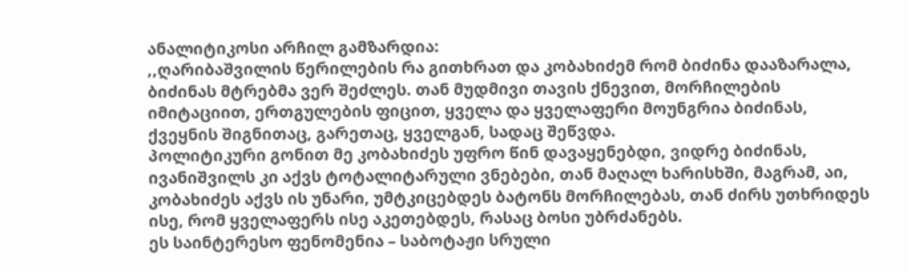ანალიტიკოსი არჩილ გამზარდია:
,,ღარიბაშვილის წერილების რა გითხრათ და კობახიძემ რომ ბიძინა დააზარალა, ბიძინას მტრებმა ვერ შეძლეს. თან მუდმივი თავის ქნევით, მორჩილების იმიტაციით, ერთგულების ფიცით, ყველა და ყველაფერი მოუნგრია ბიძინას, ქვეყნის შიგნითაც, გარეთაც, ყველგან, სადაც შეწვდა.
პოლიტიკური გონით მე კობახიძეს უფრო წინ დავაყენებდი, ვიდრე ბიძინას, ივანიშვილს კი აქვს ტოტალიტარული ვნებები, თან მაღალ ხარისხში, მაგრამ, აი, კობახიძეს აქვს ის უნარი, უმტკიცებდეს ბატონს მორჩილებას, თან ძირს უთხრიდეს ისე, რომ ყველაფერს ისე აკეთებდეს, რასაც ბოსი უბრძანებს.
ეს საინტერესო ფენომენია – საბოტაჟი სრული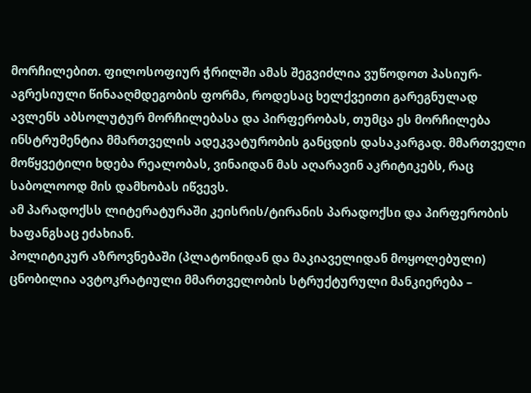მორჩილებით. ფილოსოფიურ ჭრილში ამას შეგვიძლია ვუწოდოთ პასიურ-აგრესიული წინააღმდეგობის ფორმა, როდესაც ხელქვეითი გარეგნულად ავლენს აბსოლუტურ მორჩილებასა და პირფერობას, თუმცა ეს მორჩილება ინსტრუმენტია მმართველის ადეკვატურობის განცდის დასაკარგად. მმართველი მოწყვეტილი ხდება რეალობას, ვინაიდან მას აღარავინ აკრიტიკებს, რაც საბოლოოდ მის დამხობას იწვევს.
ამ პარადოქსს ლიტერატურაში კეისრის/ტირანის პარადოქსი და პირფერობის ხაფანგსაც ეძახიან.
პოლიტიკურ აზროვნებაში (პლატონიდან და მაკიაველიდან მოყოლებული) ცნობილია ავტოკრატიული მმართველობის სტრუქტურული მანკიერება –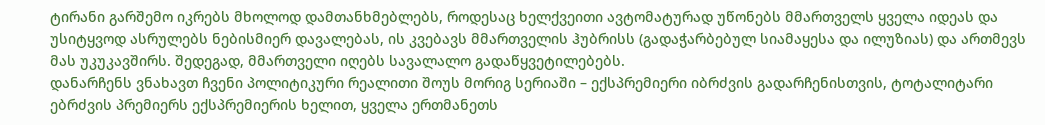ტირანი გარშემო იკრებს მხოლოდ დამთანხმებლებს, როდესაც ხელქვეითი ავტომატურად უწონებს მმართველს ყველა იდეას და უსიტყვოდ ასრულებს ნებისმიერ დავალებას, ის კვებავს მმართველის ჰუბრისს (გადაჭარბებულ სიამაყესა და ილუზიას) და ართმევს მას უკუკავშირს. შედეგად, მმართველი იღებს სავალალო გადაწყვეტილებებს.
დანარჩენს ვნახავთ ჩვენი პოლიტიკური რეალითი შოუს მორიგ სერიაში – ექსპრემიერი იბრძვის გადარჩენისთვის, ტოტალიტარი ებრძვის პრემიერს ექსპრემიერის ხელით, ყველა ერთმანეთს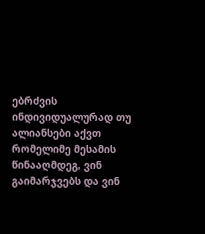ებრძვის ინდივიდუალურად თუ ალიანსები აქვთ რომელიმე მესამის წინააღმდეგ, ვინ გაიმარჯვებს და ვინ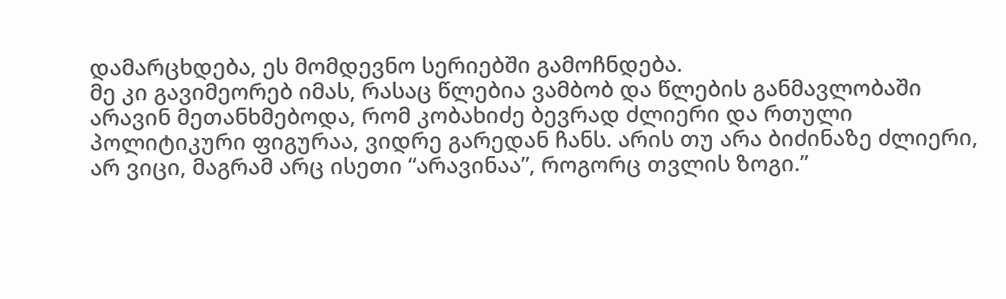დამარცხდება, ეს მომდევნო სერიებში გამოჩნდება.
მე კი გავიმეორებ იმას, რასაც წლებია ვამბობ და წლების განმავლობაში არავინ მეთანხმებოდა, რომ კობახიძე ბევრად ძლიერი და რთული პოლიტიკური ფიგურაა, ვიდრე გარედან ჩანს. არის თუ არა ბიძინაზე ძლიერი, არ ვიცი, მაგრამ არც ისეთი “არავინაა”, როგორც თვლის ზოგი.”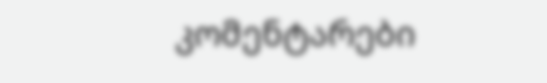კომენტარები